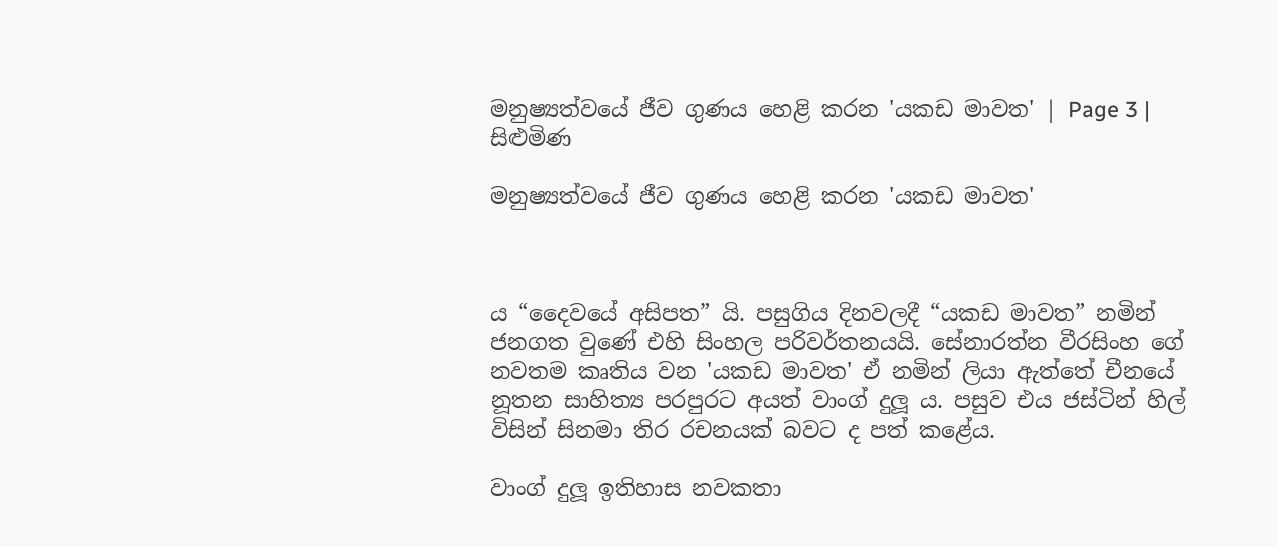මනුෂ්‍යත්වයේ ජීව ගුණය හෙළි කරන 'යකඩ මාවත' | Page 3 | සිළුමිණ

මනුෂ්‍යත්වයේ ජීව ගුණය හෙළි කරන 'යකඩ මාවත'



ය “දෛවයේ අසිපත” යි. පසුගිය දිනවලදී “යකඩ මාවත” නමින් ජනගත වුණේ එහි සිංහල පරිවර්තනයයි. සේනාරත්න වීරසිංහ ගේ නවතම කෘතිය වන 'යකඩ මාවත' ඒ නමින් ලියා ඇත්තේ චීනයේ නූතන සාහිත්‍ය පරපුරට අයත් වාංග් දුලූ ය. පසුව එය ජස්ටින් හිල් විසින් සිනමා තිර රචනයක් බවට ද පත් කළේය.

වාංග් දුලූ ඉතිහාස නවකතා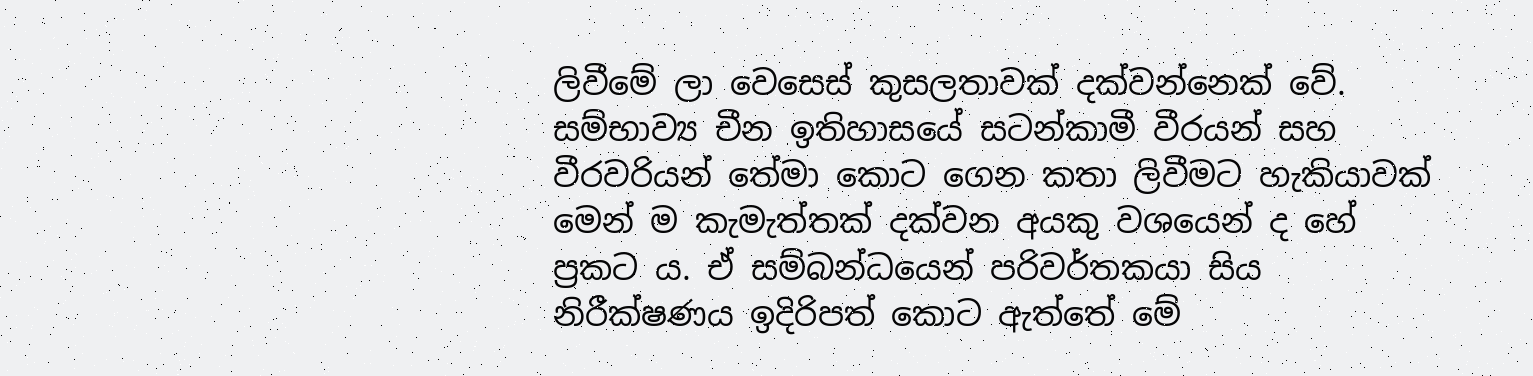ලිවීමේ ලා වෙසෙස් කුසලතාවක් දක්වන්නෙක් වේ. සම්භාව්‍ය චීන ඉතිහාසයේ සටන්කාමී වීරයන් සහ වීරවරියන් තේමා කොට ගෙන කතා ලිවීමට හැකියාවක් මෙන් ම කැමැත්තක් දක්වන අයකු වශයෙන් ද හේ ප්‍රකට ය. ඒ සම්බන්ධයෙන් පරිවර්තකයා සිය නිරීක්ෂණය ඉදිරිපත් කොට ඇත්තේ මේ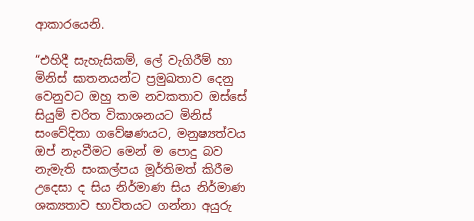ආකාරයෙනි.

“එහිදී සැහැසිකම්, ලේ වැගිරීම් හා මිනිස් ඝාතනයන්ට ප්‍රමුඛතාව දෙනු වෙනුවට ඔහු තම නවකතාව ඔස්සේ සියුම් චරිත විකාශනයට මිනිස් සංවේදිතා ගවේෂණයට, මනුෂ්‍යත්ව‍ය ඔප් නැංවීමට මෙන් ම පොදු බව නැමැති සංකල්පය මූර්තිමත් කිරීම උදෙසා ද සිය නිර්මාණ සිය නිර්මාණ ශක්‍යතාව භාවිතයට ගන්නා අයුරු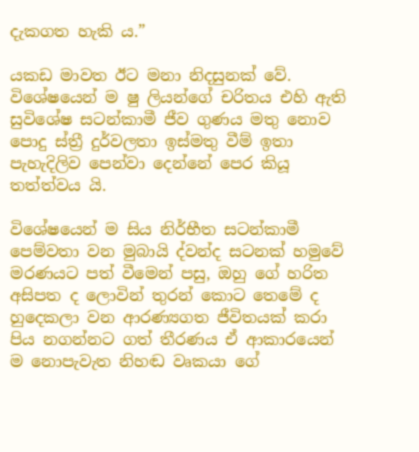දැකගත හැකි ය.”

යකඩ මාවත ඊට මනා නිදසුනක් වේ. විශේෂයෙන් ම ෂු ලියන්ගේ චරිතය එහි ඇති සුවිශේෂ සටන්කාමී ජීව ගුණය මතු නොව පොදු ස්ත්‍රී දුර්වලතා ඉස්මතු වීම් ඉතා පැහැදිලිව පෙන්වා දෙන්නේ පෙර කියූ තත්ත්වය යි.

විශේෂයෙන් ම සිය නිර්භීත සටන්කාමී පෙම්වතා වන මුබායි ද්වන්ද සටනක් හමුවේ මරණයට පත් වීමෙන් පසු, ඔහු ගේ හරිත අසිපත ද ලොවින් තුරන් කොට තෙමේ ද හුදෙකලා වන ආරණ්‍යගත ජීවිතයක් කරා පිය නගන්නට ගත් තීරණය ඒ ආකාරයෙන් ම නොපැවැත නිහඬ වෘකයා ගේ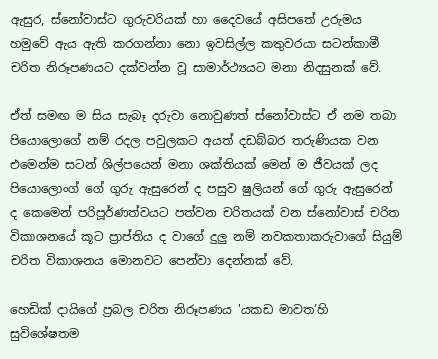ඇසුර, ස්නෝවාස්ට ගුරුවරියක් හා දෛවයේ අසිපතේ උරුමය හමුවේ ඇය ඇති කරගන්නා නො ඉවසිල්ල කතුවරයා සටන්කාමී චරිත නිරූපණයට දක්වන්න වූ සාමාර්ථ්‍යයට මනා නිදසුනක් වේ.

ඒත් සමඟ ම සිය සැබෑ දරුවා නොවුණත් ස්නෝවාස්ට ඒ නම තබා පියොලොගේ නම් රදල පවුලකට අයත් දඩබ්බර තරුණියක වන එමෙන්ම සටන් ශිල්පයෙන් මනා ශක්තියක් මෙන් ම ජීවයක් ලද පියොලොංග් ගේ ගුරු ඇසුරෙන් ද පසුව ෂුලියන් ගේ ගුරු ඇසුරෙන් ද කෙමෙන් පරිපූර්ණත්වයට පත්වන චරිතයක් වන ස්නෝවාස් චරිත විකාශනයේ කූට ප්‍රාප්තිය ද වාගේ දුලු නම් නවකතාකරුවාගේ සියුම් චරිත විකාශනය මොනවට පෙන්වා දෙන්නක් වේ.

හෙඩික් දායිගේ ප්‍රබල චරිත නිරූපණය 'යකඩ මාවත’හි සුවිශේෂතම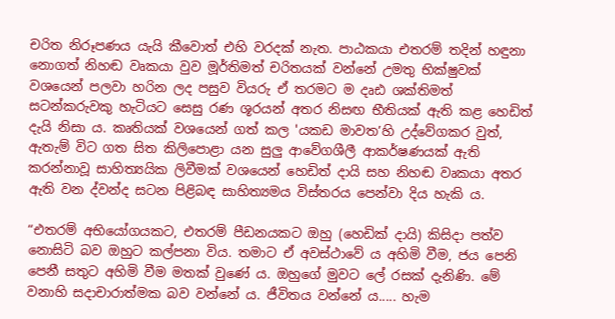චරිත නිරූපණය යැයි කීවොත් එහි වරදක් නැත. පාඨකයා එතරම් තදින් හඳුනා නොගත් නිහඬ වෘකයා වුව මූර්තිමත් චරිතයක් වන්නේ උමතු භික්ෂුවක් වශයෙන් පලවා හරින ලද පසුව වියරු ඒ තරමට ම දෘඪ ශක්තිමත් සටන්කරුවකු හැටියට සෙසු රණ ශූරයන් අතර නිසඟ භීතියක් ඇති කළ හෙඩිත් දැයි නිසා ය. කෘතියක් වශයෙන් ගත් කල 'යකඩ මාවත’හි උද්වේගකර වුත්, ඇතැම් විට ගත සිත කිලිපොළා යන සුලු ආවේගශීලී ආකර්ෂණයක් ඇති කරන්නාවූ සාහිත්‍යයික ලිවීමක් වශයෙන් හෙඩිත් දායි සහ නිහඬ වෘකයා අතර ඇති වන ද්වන්ද සටන පිළිබඳ සාහිත්‍යමය විස්තරය පෙන්වා දිය හැකි ය.

“එතරම් අභියෝගයකට, එතරම් පීඩනයකට ඔහු (හෙඩික් දායි) කිසිදා පත්ව නොසිටි බව ඔහුට කල්පනා විය. තමාට ඒ අවස්ථාවේ ය අහිමි වීම, ජය පෙනි පෙනී සතුට අහිමි වීම මතක් වුණේ ය. ඔහුගේ මුවට ලේ රසක් දැනිණි. මේ වනාහි සදාචාරාත්මක බව වන්නේ ය. ජීවිතය වන්නේ ය..... හැම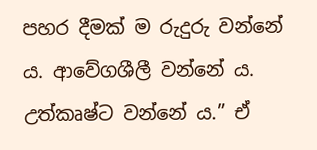පහර දීමක් ම රුදුරු වන්නේ ය. ආවේගශීලී වන්නේ ය. උත්කෘෂ්ට වන්නේ ය.” ඒ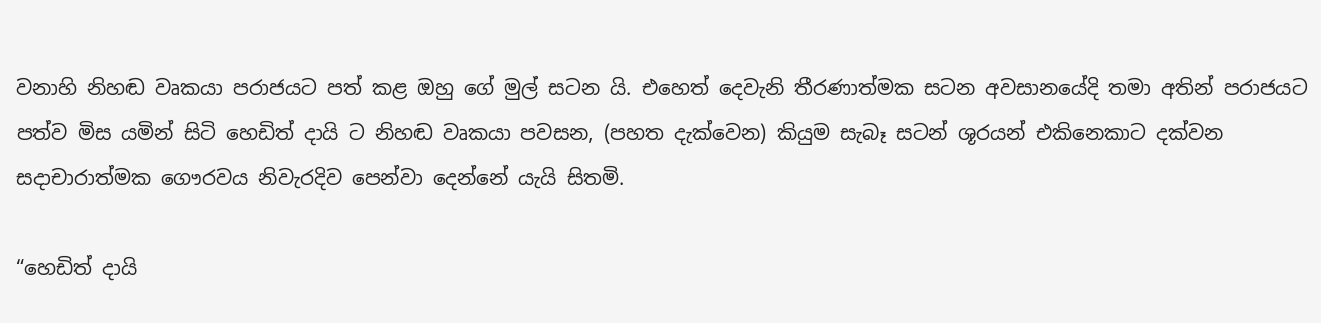වනාහි නිහඬ වෘකයා පරාජයට පත් කළ ඔහු ගේ මුල් සටන යි. එහෙත් දෙවැනි තීරණාත්මක සටන අවසානයේදි තමා අතින් පරාජයට පත්ව මිස යමින් සිටි හෙඩිත් දායි ට නිහඬ වෘකයා පවසන, (පහත දැක්වෙන) කියුම සැබෑ සටන් ශූරයන් එකිනෙකාට දක්වන සදාචාරාත්මක ගෞරවය නිවැරදිව පෙන්වා දෙන්නේ යැයි සිතමි.

“හෙඩිත් දායි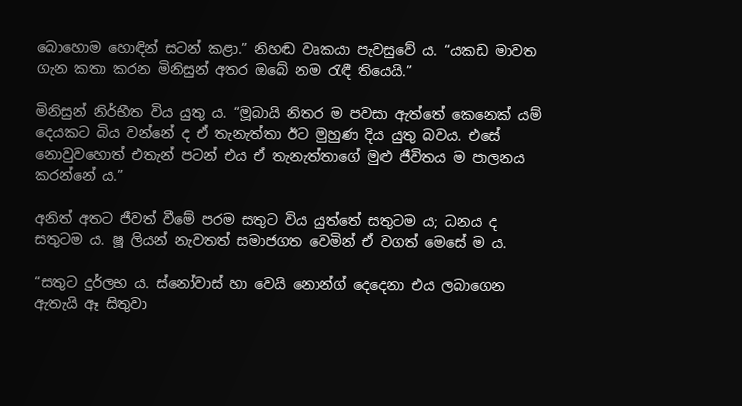බොහොම හොඳින් සටන් කළා.” නිහඬ වෘකයා පැවසුවේ ය. “යකඩ මාවත ගැන කතා කරන මිනිසුන් අතර ඔබේ නම රැඳී තියෙයි.”

මිනිසුන් නිර්භීත විය යුතු ය. “මූබායි නිතර ම පවසා ඇත්තේ කෙනෙක් යම් දෙයකට බිය වන්නේ ද ඒ තැනැත්තා ඊට මුහුණ දිය යුතු බවය. එසේ නොවුවහොත් එතැන් පටන් එය ඒ තැනැත්තාගේ මුළු ජීවිතය ම පාලනය කරන්නේ ය.”

අනිත් අතට ජීවත් වීමේ පරම සතුට විය යුත්තේ සතුටම ය; ධනය ද සතුටම ය. ෂූ ලියන් නැවතත් සමාජගත වෙමින් ඒ වගත් මෙසේ ම ය.

“සතුට දුර්ලභ ය. ස්නෝවාස් හා වෙයි නොන්ග් දෙදෙනා එය ලබාගෙන ඇතැයි ඈ සිතුවා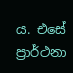ය. එසේ ප්‍රාර්ථනා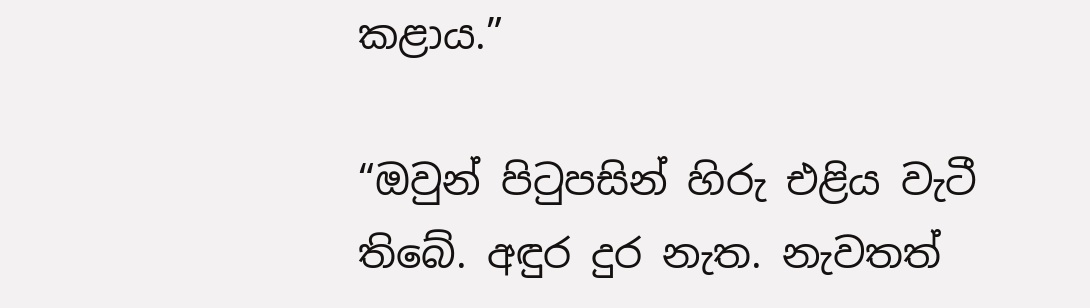කළාය.”

“ඔවුන් පිටුපසින් හිරු එළිය වැටී තිබේ. අඳුර දුර නැත. නැවතත්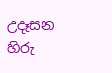උදෑසන හිරු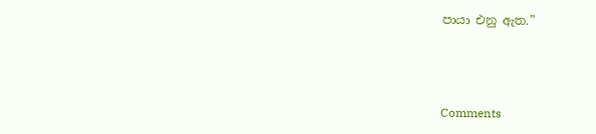පායා එනු ඇත.”



Comments